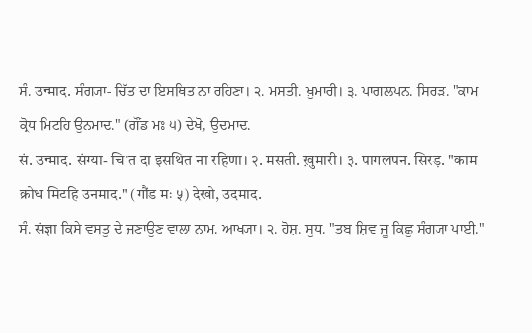ਸੰ. उन्माद. ਸੰਗ੍ਯਾ- ਚਿੱਤ ਦਾ ਇਸਥਿਤ ਨਾ ਰਹਿਣਾ। ੨. ਮਸਤੀ. ਖ਼ੁਮਾਰੀ। ੩. ਪਾਗਲਪਨ. ਸਿਰੜ. "ਕਾਮ ਕ੍ਰੋਧ ਮਿਟਹਿ ਉਨਮਾਦ." (ਗੌਂਡ ਮਃ ੫) ਦੇਖੋ, ਉਦਮਾਦ.
सं. उन्माद. संग्या- चिॱत दा इसथित ना रहिणा। २. मसती. ख़ुमारी। ३. पागलपन. सिरड़. "काम क्रोध मिटहि उनमाद." (गौंड मः ५) देखो, उदमाद.
ਸੰ. संज्ञा ਕਿਸੇ ਵਸਤੁ ਦੇ ਜਣਾਉਣ ਵਾਲਾ ਨਾਮ. ਆਖ੍ਯਾ। ੨. ਹੋਸ਼. ਸੁਧ. "ਤਬ ਸ਼ਿਵ ਜੂ ਕਿਛੁ ਸੰਗ੍ਯਾ ਪਾਈ."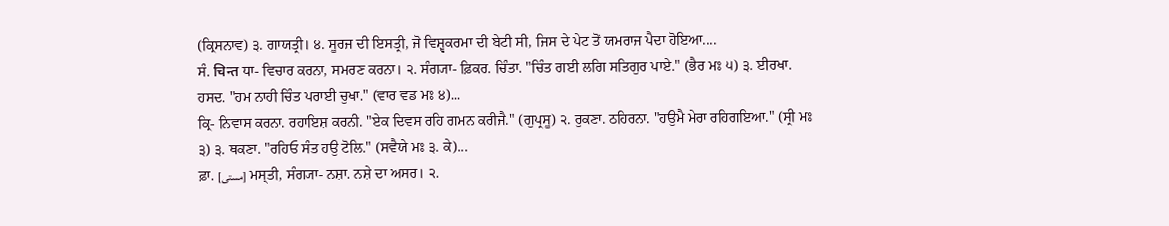(ਕ੍ਰਿਸਨਾਵ) ੩. ਗਾਯਤ੍ਰੀ। ੪. ਸੂਰਜ ਦੀ ਇਸਤ੍ਰੀ, ਜੋ ਵਿਸ਼੍ਵਕਰਮਾ ਦੀ ਬੇਟੀ ਸੀ, ਜਿਸ ਦੇ ਪੇਟ ਤੋਂ ਯਮਰਾਜ ਪੈਦਾ ਹੋਇਆ....
ਸੰ. चिन्त ਧਾ- ਵਿਚਾਰ ਕਰਨਾ, ਸਮਰਣ ਕਰਨਾ। ੨. ਸੰਗ੍ਯਾ- ਫ਼ਿਕਰ. ਚਿੰਤਾ. "ਚਿੰਤ ਗਈ ਲਗਿ ਸਤਿਗੁਰ ਪਾਏ." (ਭੈਰ ਮਃ ੫) ੩. ਈਰਖਾ. ਹਸਦ. "ਹਮ ਨਾਹੀ ਚਿੰਤ ਪਰਾਈ ਚੁਖਾ." (ਵਾਰ ਵਡ ਮਃ ੪)...
ਕ੍ਰਿ- ਨਿਵਾਸ ਕਰਨਾ. ਰਹਾਇਸ਼ ਕਰਨੀ. "ਏਕ ਦਿਵਸ ਰਹਿ ਗਮਨ ਕਰੀਜੈ." (ਗੁਪ੍ਰਸੂ) ੨. ਰੁਕਣਾ. ਠਹਿਰਨਾ. "ਹਉਮੈ ਮੇਰਾ ਰਹਿਗਇਆ." (ਸ੍ਰੀ ਮਃ ੩) ੩. ਥਕਣਾ. "ਰਹਿਓ ਸੰਤ ਹਉ ਟੋਲਿ." (ਸਵੈਯੇ ਮਃ ੩. ਕੇ)...
ਫ਼ਾ. [مستی] ਮਸ੍ਤੀ, ਸੰਗ੍ਯਾ- ਨਸ਼ਾ. ਨਸ਼ੇ ਦਾ ਅਸਰ। ੨.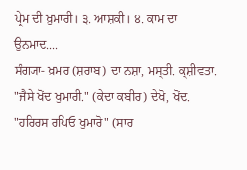ਪ੍ਰੇਮ ਦੀ ਖ਼ੁਮਾਰੀ। ੩. ਆਸ਼ਕੀ। ੪. ਕਾਮ ਦਾ ਉਨਮਾਦ....
ਸੰਗ੍ਯਾ- ਖ਼ਮਰ (ਸ਼ਰਾਬ) ਦਾ ਨਸ਼ਾ, ਮਸ੍ਤੀ. ਕ੍ਸ਼ੀਵਤਾ. "ਜੈਸੇ ਖੋਂਦ ਖੁਮਾਰੀ." (ਕੇਦਾ ਕਬੀਰ) ਦੇਖੋ, ਖੋਂਦ. "ਹਰਿਰਸ ਰਪਿਓ ਖੁਮਾਰੋ" (ਸਾਰ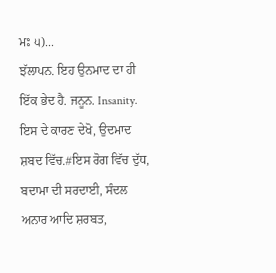ਮਃ ੫)...
ਝੱਲਾਪਨ. ਇਹ ਉਨਮਾਦ ਦਾ ਹੀ ਇੱਕ ਭੇਦ ਹੈ. ਜਨੂਨ. Insanity. ਇਸ ਦੇ ਕਾਰਣ ਦੇਖੋ, ਉਦਮਾਦ ਸ਼ਬਦ ਵਿੱਚ.#ਇਸ ਰੋਗ ਵਿੱਚ ਦੁੱਧ, ਬਦਾਮਾ ਦੀ ਸਰਦਾਈ, ਸੰਦਲ ਅਨਾਰ ਆਦਿ ਸ਼ਰਬਤ,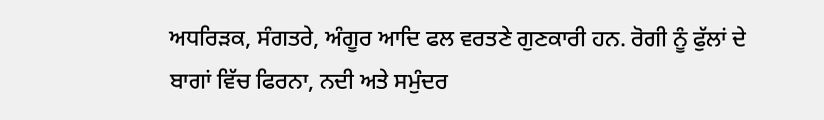ਅਧਰਿੜਕ, ਸੰਗਤਰੇ, ਅੰਗੂਰ ਆਦਿ ਫਲ ਵਰਤਣੇ ਗੁਣਕਾਰੀ ਹਨ. ਰੋਗੀ ਨੂੰ ਫੁੱਲਾਂ ਦੇ ਬਾਗਾਂ ਵਿੱਚ ਫਿਰਨਾ, ਨਦੀ ਅਤੇ ਸਮੁੰਦਰ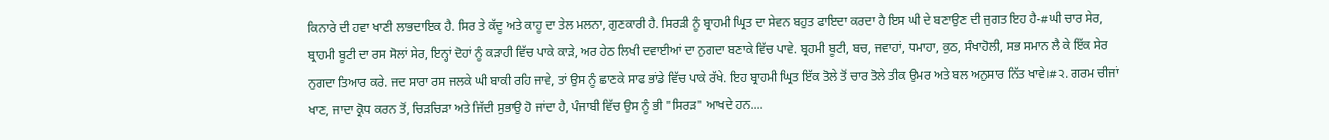ਕਿਨਾਰੇ ਦੀ ਹਵਾ ਖਾਣੀ ਲਾਭਦਾਇਕ ਹੈ. ਸਿਰ ਤੇ ਕੱਦੂ ਅਤੇ ਕਾਹੂ ਦਾ ਤੇਲ ਮਲਨਾ, ਗੁਣਕਾਰੀ ਹੈ. ਸਿਰੜੀ ਨੂੰ ਬ੍ਰਾਹਮੀ ਘ੍ਰਿਤ ਦਾ ਸੇਵਨ ਬਹੁਤ ਫਾਇਦਾ ਕਰਦਾ ਹੈ ਇਸ ਘੀ ਦੇ ਬਣਾਉਣ ਦੀ ਜੁਗਤ ਇਹ ਹੈ-#ਘੀ ਚਾਰ ਸੇਰ, ਬ੍ਰਾਹਮੀ ਬੂਟੀ ਦਾ ਰਸ ਸੋਲਾਂ ਸੇਰ, ਇਨ੍ਹਾਂ ਦੋਹਾਂ ਨੂੰ ਕੜਾਹੀ ਵਿੱਚ ਪਾਕੇ ਕਾੜੇ, ਅਰ ਹੇਠ ਲਿਖੀ ਦਵਾਈਆਂ ਦਾ ਨੁਗਦਾ ਬਣਾਕੇ ਵਿੱਚ ਪਾਵੇ. ਬ੍ਰਹਮੀ ਬੂਟੀ, ਬਚ, ਜਵਾਹਾਂ, ਧਮਾਹਾ, ਕੁਠ, ਸੰਖਾਹੋਲੀ, ਸਭ ਸਮਾਨ ਲੈ ਕੇ ਇੱਕ ਸੇਰ ਨੁਗਦਾ ਤਿਆਰ ਕਰੇ. ਜਦ ਸਾਰਾ ਰਸ ਜਲਕੇ ਘੀ ਬਾਕੀ ਰਹਿ ਜਾਵੇ, ਤਾਂ ਉਸ ਨੂੰ ਛਾਣਕੇ ਸਾਫ ਭਾਂਡੇ ਵਿੱਚ ਪਾਕੇ ਰੱਖੇ. ਇਹ ਬ੍ਰਾਹਮੀ ਘ੍ਰਿਤ ਇੱਕ ਤੋਲੇ ਤੋਂ ਚਾਰ ਤੋਲੇ ਤੀਕ ਉਮਰ ਅਤੇ ਬਲ ਅਨੁਸਾਰ ਨਿੱਤ ਖਾਵੇ।#੨. ਗਰਮ ਚੀਜਾਂ ਖਾਣ, ਜਾਦਾ ਕ੍ਰੋਧ ਕਰਨ ਤੋਂ, ਚਿੜਚਿੜਾ ਅਤੇ ਜਿੱਦੀ ਸੁਭਾਉ ਹੋ ਜਾਂਦਾ ਹੈ, ਪੰਜਾਬੀ ਵਿੱਚ ਉਸ ਨੂੰ ਭੀ "ਸਿਰੜ" ਆਖਦੇ ਹਨ....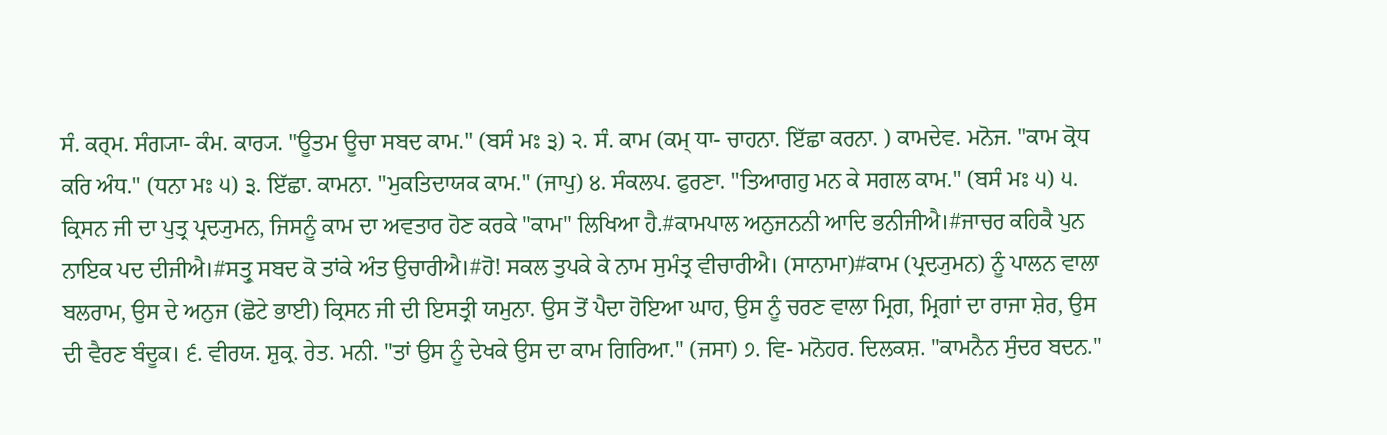ਸੰ. ਕਰ੍ਮ. ਸੰਗ੍ਯਾ- ਕੰਮ. ਕਾਰ੍ਯ. "ਊਤਮ ਊਚਾ ਸਬਦ ਕਾਮ." (ਬਸੰ ਮਃ ੩) ੨. ਸੰ. ਕਾਮ (ਕਮ੍ ਧਾ- ਚਾਹਨਾ. ਇੱਛਾ ਕਰਨਾ. ) ਕਾਮਦੇਵ. ਮਨੋਜ. "ਕਾਮ ਕ੍ਰੋਧ ਕਰਿ ਅੰਧ." (ਧਨਾ ਮਃ ੫) ੩. ਇੱਛਾ. ਕਾਮਨਾ. "ਮੁਕਤਿਦਾਯਕ ਕਾਮ." (ਜਾਪੁ) ੪. ਸੰਕਲਪ. ਫੁਰਣਾ. "ਤਿਆਗਹੁ ਮਨ ਕੇ ਸਗਲ ਕਾਮ." (ਬਸੰ ਮਃ ੫) ੫. ਕ੍ਰਿਸਨ ਜੀ ਦਾ ਪੁਤ੍ਰ ਪ੍ਰਦ੍ਯੁਮਨ, ਜਿਸਨੂੰ ਕਾਮ ਦਾ ਅਵਤਾਰ ਹੋਣ ਕਰਕੇ "ਕਾਮ" ਲਿਖਿਆ ਹੈ.#ਕਾਮਪਾਲ ਅਨੁਜਨਨੀ ਆਦਿ ਭਨੀਜੀਐ।#ਜਾਚਰ ਕਹਿਕੈ ਪੁਨ ਨਾਇਕ ਪਦ ਦੀਜੀਐ।#ਸਤ੍ਰੁ ਸਬਦ ਕੋ ਤਾਂਕੇ ਅੰਤ ਉਚਾਰੀਐ।#ਹੋ! ਸਕਲ ਤੁਪਕੇ ਕੇ ਨਾਮ ਸੁਮੰਤ੍ਰ ਵੀਚਾਰੀਐ। (ਸਾਨਾਮਾ)#ਕਾਮ (ਪ੍ਰਦ੍ਯੁਮਨ) ਨੂੰ ਪਾਲਨ ਵਾਲਾ ਬਲਰਾਮ, ਉਸ ਦੇ ਅਨੁਜ (ਛੋਟੇ ਭਾਈ) ਕ੍ਰਿਸਨ ਜੀ ਦੀ ਇਸਤ੍ਰੀ ਯਮੁਨਾ. ਉਸ ਤੋਂ ਪੈਦਾ ਹੋਇਆ ਘਾਹ, ਉਸ ਨੂੰ ਚਰਣ ਵਾਲਾ ਮ੍ਰਿਗ, ਮ੍ਰਿਗਾਂ ਦਾ ਰਾਜਾ ਸ਼ੇਰ, ਉਸ ਦੀ ਵੈਰਣ ਬੰਦੂਕ। ੬. ਵੀਰਯ. ਸ਼ੁਕ੍ਰ. ਰੇਤ. ਮਨੀ. "ਤਾਂ ਉਸ ਨੂੰ ਦੇਖਕੇ ਉਸ ਦਾ ਕਾਮ ਗਿਰਿਆ." (ਜਸਾ) ੭. ਵਿ- ਮਨੋਹਰ. ਦਿਲਕਸ਼. "ਕਾਮਨੈਨ ਸੁੰਦਰ ਬਦਨ."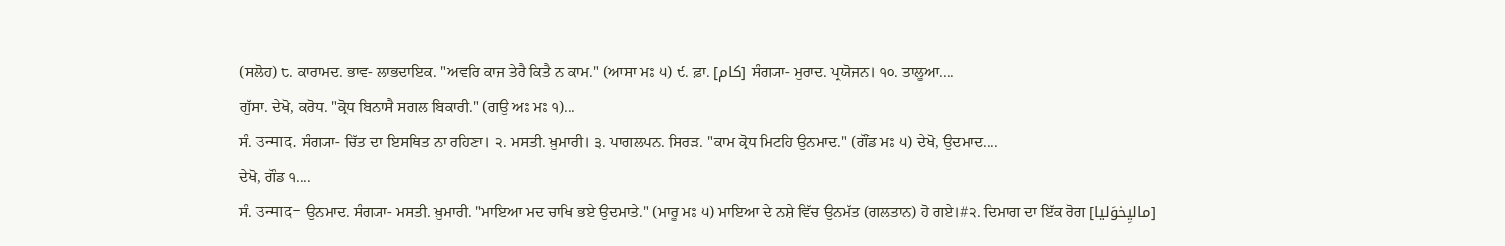(ਸਲੋਹ) ੮. ਕਾਰਾਮਦ. ਭਾਵ- ਲਾਭਦਾਇਕ. "ਅਵਰਿ ਕਾਜ ਤੇਰੈ ਕਿਤੈ ਨ ਕਾਮ." (ਆਸਾ ਮਃ ੫) ੯. ਫ਼ਾ. [کام] ਸੰਗ੍ਯਾ- ਮੁਰਾਦ. ਪ੍ਰਯੋਜਨ। ੧੦. ਤਾਲੂਆ....
ਗੁੱਸਾ. ਦੇਖੋ, ਕਰੋਧ. "ਕ੍ਰੋਧ ਬਿਨਾਸੈ ਸਗਲ ਬਿਕਾਰੀ." (ਗਉ ਅਃ ਮਃ ੧)...
ਸੰ. उन्माद. ਸੰਗ੍ਯਾ- ਚਿੱਤ ਦਾ ਇਸਥਿਤ ਨਾ ਰਹਿਣਾ। ੨. ਮਸਤੀ. ਖ਼ੁਮਾਰੀ। ੩. ਪਾਗਲਪਨ. ਸਿਰੜ. "ਕਾਮ ਕ੍ਰੋਧ ਮਿਟਹਿ ਉਨਮਾਦ." (ਗੌਂਡ ਮਃ ੫) ਦੇਖੋ, ਉਦਮਾਦ....
ਦੇਖੋ, ਗੌਡ ੧....
ਸੰ. उन्माद- ਉਨਮਾਦ. ਸੰਗ੍ਯਾ- ਮਸਤੀ. ਖ਼ੁਮਾਰੀ. "ਮਾਇਆ ਮਦ ਚਾਖਿ ਭਏ ਉਦਮਾਤੇ." (ਮਾਰੂ ਮਃ ੫) ਮਾਇਆ ਦੇ ਨਸ਼ੇ ਵਿੱਚ ਉਨਮੱਤ (ਗਲਤਾਨ) ਹੋ ਗਏ।#੨. ਦਿਮਾਗ ਦਾ ਇੱਕ ਰੋਗ [مالیِخوَلیا]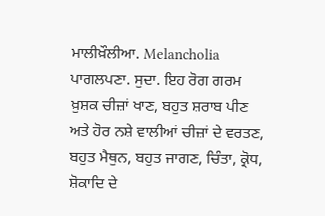ਮਾਲੀਖ਼ੌਲੀਆ. Melancholia ਪਾਗਲਪਣਾ. ਸੁਦਾ. ਇਹ ਰੋਗ ਗਰਮ ਖ਼ੁਸ਼ਕ ਚੀਜ਼ਾਂ ਖਾਣ, ਬਹੁਤ ਸ਼ਰਾਬ ਪੀਣ ਅਤੇ ਹੋਰ ਨਸ਼ੇ ਵਾਲੀਆਂ ਚੀਜ਼ਾਂ ਦੇ ਵਰਤਣ, ਬਹੁਤ ਮੈਥੁਨ, ਬਹੁਤ ਜਾਗਣ, ਚਿੰਤਾ, ਕ੍ਰੋਧ, ਸ਼ੋਕਾਦਿ ਦੇ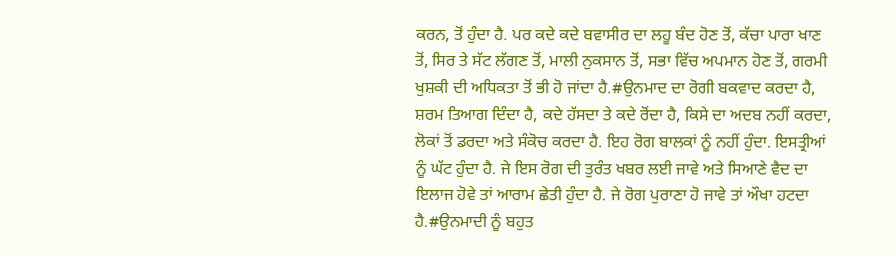ਕਰਨ, ਤੋਂ ਹੁੰਦਾ ਹੈ. ਪਰ ਕਦੇ ਕਦੇ ਬਵਾਸੀਰ ਦਾ ਲਹੂ ਬੰਦ ਹੋਣ ਤੋਂ, ਕੱਚਾ ਪਾਰਾ ਖਾਣ ਤੋਂ, ਸਿਰ ਤੇ ਸੱਟ ਲੱਗਣ ਤੋਂ, ਮਾਲੀ ਨੁਕਸਾਨ ਤੋਂ, ਸਭਾ ਵਿੱਚ ਅਪਮਾਨ ਹੋਣ ਤੋਂ, ਗਰਮੀ ਖੁਸ਼ਕੀ ਦੀ ਅਧਿਕਤਾ ਤੋਂ ਭੀ ਹੋ ਜਾਂਦਾ ਹੈ.#ਉਨਮਾਦ ਦਾ ਰੋਗੀ ਬਕਵਾਦ ਕਰਦਾ ਹੈ, ਸ਼ਰਮ ਤਿਆਗ ਦਿੰਦਾ ਹੈ, ਕਦੇ ਹੱਸਦਾ ਤੇ ਕਦੇ ਰੋਂਦਾ ਹੈ, ਕਿਸੇ ਦਾ ਅਦਬ ਨਹੀਂ ਕਰਦਾ, ਲੋਕਾਂ ਤੋਂ ਡਰਦਾ ਅਤੇ ਸੰਕੋਚ ਕਰਦਾ ਹੈ. ਇਹ ਰੋਗ ਬਾਲਕਾਂ ਨੂੰ ਨਹੀਂ ਹੁੰਦਾ. ਇਸਤ੍ਰੀਆਂ ਨੂੰ ਘੱਟ ਹੁੰਦਾ ਹੈ. ਜੇ ਇਸ ਰੋਗ ਦੀ ਤੁਰੰਤ ਖਬਰ ਲਈ ਜਾਵੇ ਅਤੇ ਸਿਆਣੇ ਵੈਦ ਦਾ ਇਲਾਜ ਹੋਵੇ ਤਾਂ ਆਰਾਮ ਛੇਤੀ ਹੁੰਦਾ ਹੈ. ਜੇ ਰੋਗ ਪੁਰਾਣਾ ਹੋ ਜਾਵੇ ਤਾਂ ਔਖਾ ਹਟਦਾ ਹੈ.#ਉਨਮਾਦੀ ਨੂੰ ਬਹੁਤ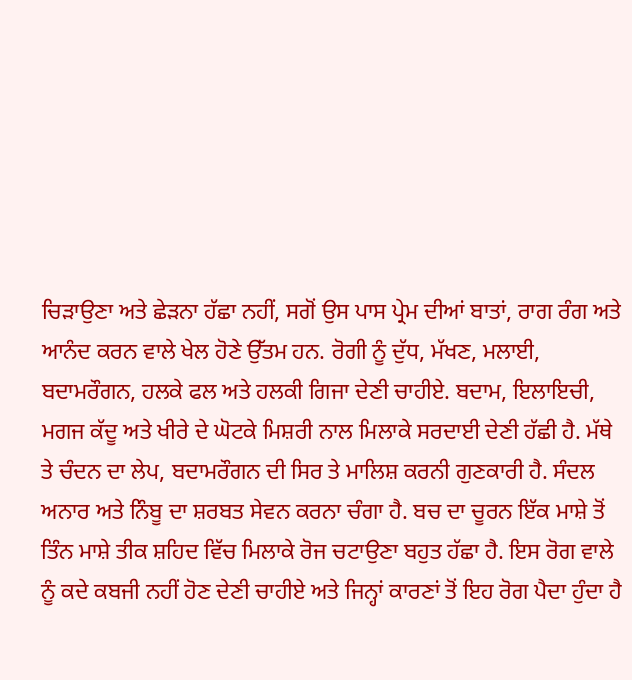ਚਿੜਾਉਣਾ ਅਤੇ ਛੇੜਨਾ ਹੱਛਾ ਨਹੀਂ, ਸਗੋਂ ਉਸ ਪਾਸ ਪ੍ਰੇਮ ਦੀਆਂ ਬਾਤਾਂ, ਰਾਗ ਰੰਗ ਅਤੇ ਆਨੰਦ ਕਰਨ ਵਾਲੇ ਖੇਲ ਹੋਣੇ ਉੱਤਮ ਹਨ. ਰੋਗੀ ਨੂੰ ਦੁੱਧ, ਮੱਖਣ, ਮਲਾਈ, ਬਦਾਮਰੌਗਨ, ਹਲਕੇ ਫਲ ਅਤੇ ਹਲਕੀ ਗਿਜਾ ਦੇਣੀ ਚਾਹੀਏ. ਬਦਾਮ, ਇਲਾਇਚੀ, ਮਗਜ ਕੱਦੂ ਅਤੇ ਖੀਰੇ ਦੇ ਘੋਟਕੇ ਮਿਸ਼ਰੀ ਨਾਲ ਮਿਲਾਕੇ ਸਰਦਾਈ ਦੇਣੀ ਹੱਛੀ ਹੈ. ਮੱਥੇ ਤੇ ਚੰਦਨ ਦਾ ਲੇਪ, ਬਦਾਮਰੌਗਨ ਦੀ ਸਿਰ ਤੇ ਮਾਲਿਸ਼ ਕਰਨੀ ਗੁਣਕਾਰੀ ਹੈ. ਸੰਦਲ ਅਨਾਰ ਅਤੇ ਨਿੰਬੂ ਦਾ ਸ਼ਰਬਤ ਸੇਵਨ ਕਰਨਾ ਚੰਗਾ ਹੈ. ਬਚ ਦਾ ਚੂਰਨ ਇੱਕ ਮਾਸ਼ੇ ਤੋਂ ਤਿੰਨ ਮਾਸ਼ੇ ਤੀਕ ਸ਼ਹਿਦ ਵਿੱਚ ਮਿਲਾਕੇ ਰੋਜ ਚਟਾਉਣਾ ਬਹੁਤ ਹੱਛਾ ਹੈ. ਇਸ ਰੋਗ ਵਾਲੇ ਨੂੰ ਕਦੇ ਕਬਜੀ ਨਹੀਂ ਹੋਣ ਦੇਣੀ ਚਾਹੀਏ ਅਤੇ ਜਿਨ੍ਹਾਂ ਕਾਰਣਾਂ ਤੋਂ ਇਹ ਰੋਗ ਪੈਦਾ ਹੁੰਦਾ ਹੈ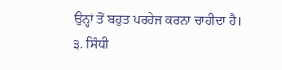ਉਨ੍ਹਾਂ ਤੋਂ ਬਹੁਤ ਪਰਹੇਜ ਕਰਨਾ ਚਾਹੀਦਾ ਹੈ। ੩. ਸਿੰਧੀ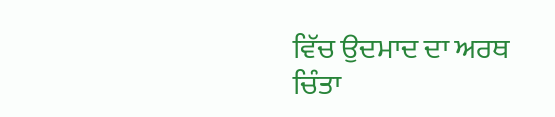ਵਿੱਚ ਉਦਮਾਦ ਦਾ ਅਰਥ ਚਿੰਤਾ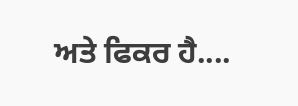ਅਤੇ ਫਿਕਰ ਹੈ....